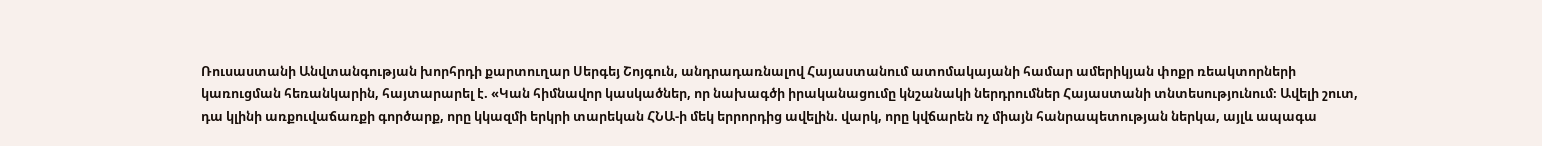Ռուսաստանի Անվտանգության խորհրդի քարտուղար Սերգեյ Շոյգուն, անդրադառնալով Հայաստանում ատոմակայանի համար ամերիկյան փոքր ռեակտորների կառուցման հեռանկարին, հայտարարել է. «Կան հիմնավոր կասկածներ, որ նախագծի իրականացումը կնշանակի ներդրումներ Հայաստանի տնտեսությունում։ Ավելի շուտ, դա կլինի առքուվաճառքի գործարք, որը կկազմի երկրի տարեկան ՀՆԱ-ի մեկ երրորդից ավելին. վարկ, որը կվճարեն ոչ միայն հանրապետության ներկա, այլև ապագա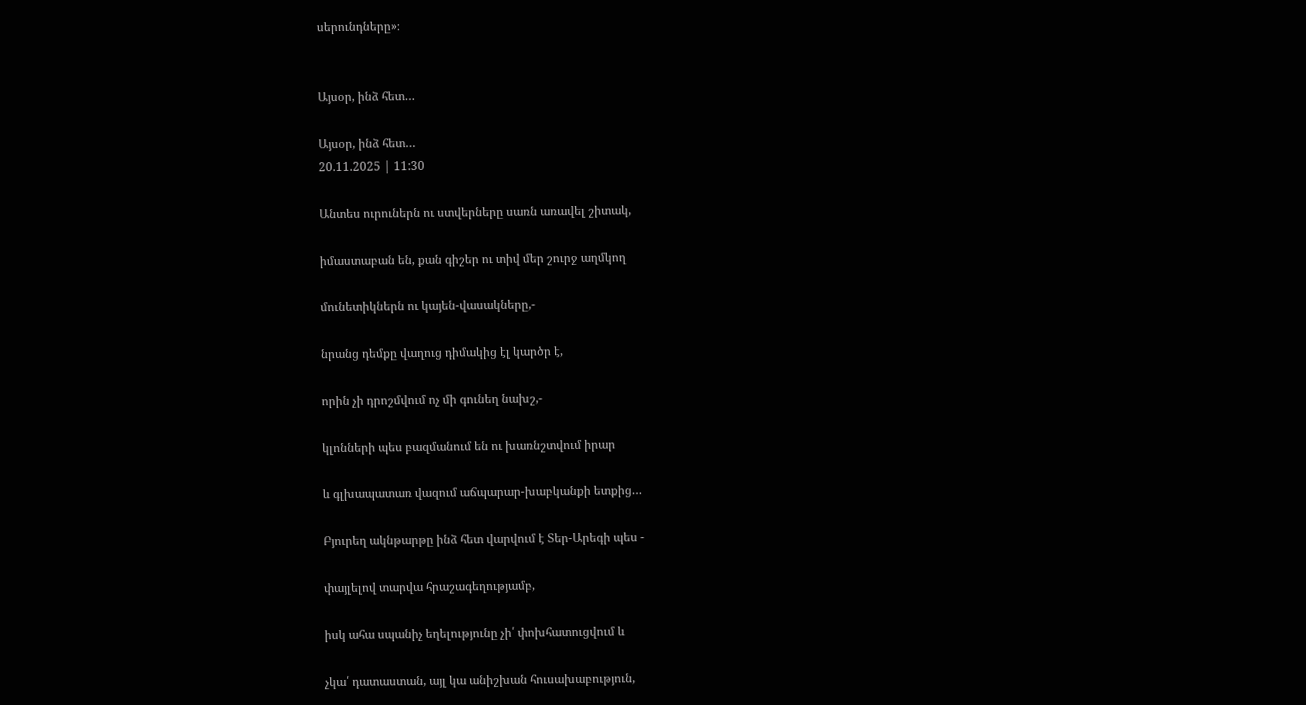սերունդները»։


Այսօր, ինձ հետ…

Այսօր, ինձ հետ…
20.11.2025 | 11:30

Անտես ուրուներն ու ստվերները սառն առավել շիտակ,

իմաստաբան են, քան գիշեր ու տիվ մեր շուրջ աղմկող

մունետիկներն ու կայեն-վասակները,-

նրանց դեմքը վաղուց դիմակից էլ կարծր է,

որին չի դրոշմվում ոչ մի գունեղ նախշ,-

կլոնների պես բազմանում են ու խառնշտվում իրար

և գլխապատառ վազում աճպարար-խաբկանքի ետքից…

Բյուրեղ ակնթարթը ինձ հետ վարվում է Տեր-Արեգի պես -

փայլելով տարվա հրաշագեղությամբ,

իսկ ահա սպանիչ եղելությունը չի՛ փոխհատուցվում և

չկա՛ դատաստան, այլ կա անիշխան հուսախաբություն,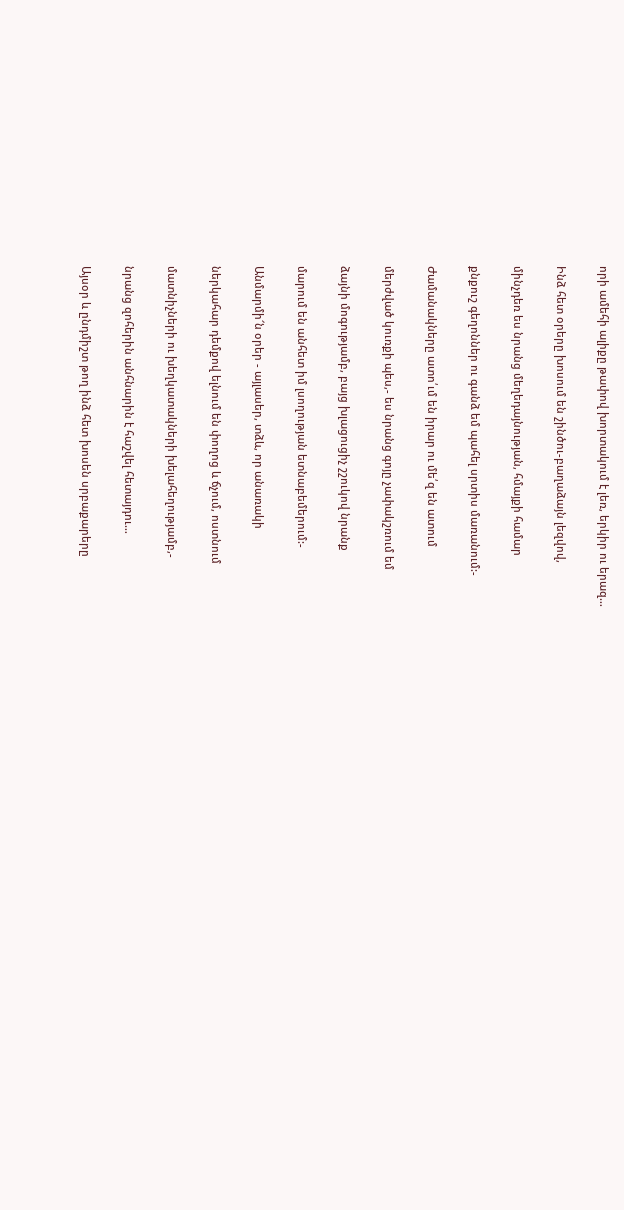որի ամեհի ալիքը թափով խորտակում է լեռ, երկիր ու երազ…

Ինձ հետ օրերը խոսում են շինծու-բաղաձայն լեզվով,

մինչդեռ ես նրանց մեղեդայնության, հմայքի համար

քնքուշ գեղոններ ու գանձ եմ պահել սրտիս մառանում:-

Ժամանակները ատո՛ւմ են իրար ու մե՛զ են ատում

մերժված կուռքի պես,- ես նրանց գոյը չափակշռում եմ

ձայնի մոգությամբ, բայց խլացուցիչ շշուկով նրանք

մարում են անհետ իմ լսողության ետնաբեմերում:-

Անմարմի՜ն օրեր - այլասեր, տձև, որ անառակի

ներկահար դեմքով ելնում են փողոց և ճչում, ոստնում

մատնիչների ու խեղկատակների խելահեղությամբ,-

նրանց զոհերին անհնարին է հաշվել հետայդու…

Այսօր և ընդմիշտ թող ինձ հետ խոսեն սրբաքարերը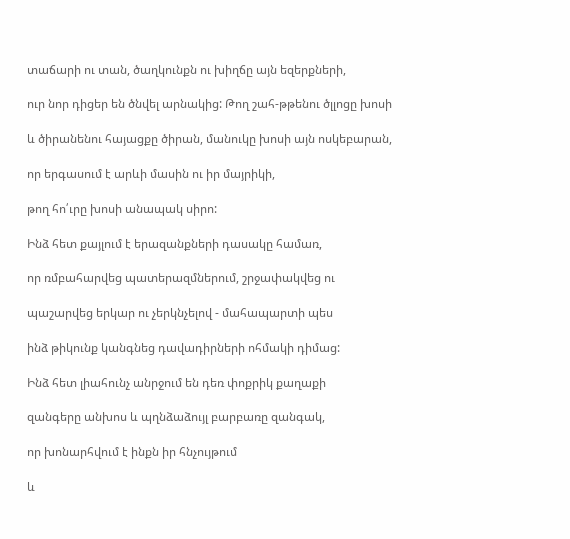տաճարի ու տան, ծաղկունքն ու խիղճը այն եզերքների,

ուր նոր դիցեր են ծնվել արնակից: Թող շահ-թթենու ծլլոցը խոսի

և ծիրանենու հայացքը ծիրան, մանուկը խոսի այն ոսկեբարան,

որ երգասում է արևի մասին ու իր մայրիկի,

թող հո՛ւրը խոսի անապակ սիրո:

Ինձ հետ քայլում է երազանքների դասակը համառ,

որ ռմբահարվեց պատերազմներում, շրջափակվեց ու

պաշարվեց երկար ու չերկնչելով - մահապարտի պես

ինձ թիկունք կանգնեց դավադիրների ոհմակի դիմաց:

Ինձ հետ լիահունչ անրջում են դեռ փոքրիկ քաղաքի

զանգերը անխոս և պղնձաձույլ բարբառը զանգակ,

որ խոնարհվում է ինքն իր հնչույթում

և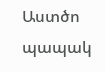Աստծո պապակ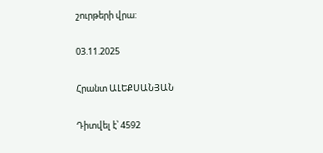շուրթերի վրա:

03.11.2025

Հրանտ ԱԼԵՔՍԱՆՅԱՆ

Դիտվել է՝ 4592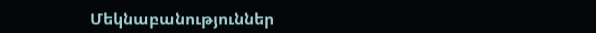Մեկնաբանություններ